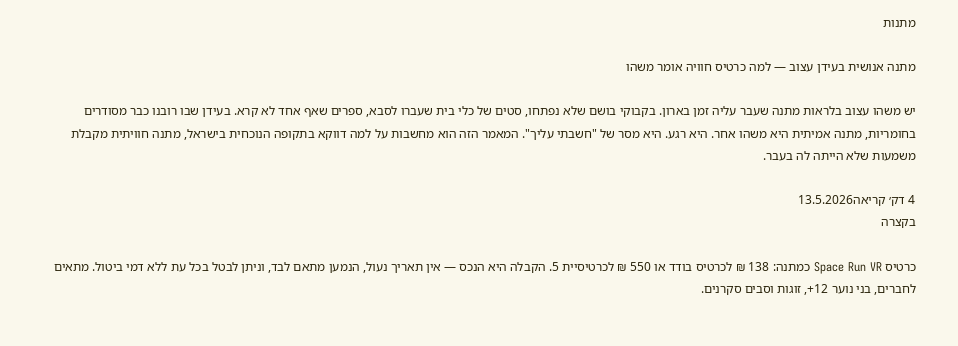מתנות

מתנה אנושית בעידן עצוב — למה כרטיס חוויה אומר משהו

יש משהו עצוב בלראות מתנה שעבר עליה זמן בארון. בקבוקי בושם שלא נפתחו, סטים של כלי בית שעברו לסבא, ספרים שאף אחד לא קרא. בעידן שבו רובנו כבר מסודרים בחומריות, מתנה אמיתית היא משהו אחר. היא רגע. היא מסר של "חשבתי עליך". המאמר הזה הוא מחשבות על למה דווקא בתקופה הנוכחית בישראל, מתנה חוויתית מקבלת משמעות שלא הייתה לה בעבר.

4 דק׳ קריאה13.5.2026
בקצרה

כרטיס Space Run VR כמתנה: 138 ₪ לכרטיס בודד או 550 ₪ לכרטיסיית 5. הקבלה היא הנכס — אין תאריך נעול, הנמען מתאם לבד, וניתן לבטל בכל עת ללא דמי ביטול. מתאים לחברים, בני נוער 12+, זוגות וסבים סקרנים.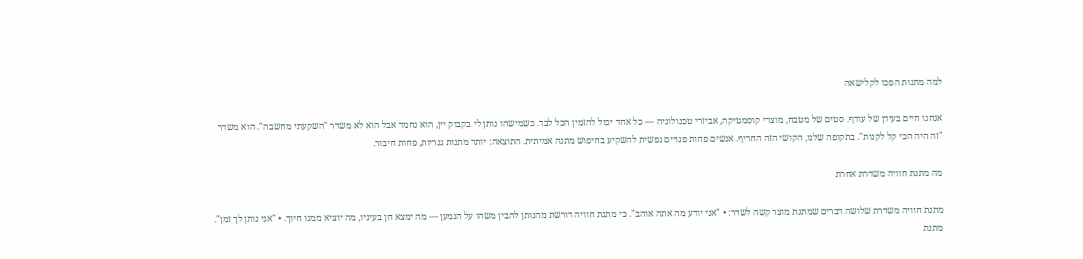למה מתנות הפכו לקלישאה

אנחנו חיים בעידן של עודף. סטים של מטבח, מוצרי קוסמטיקה, אביזרי טכנולוגיה — כל אחד יכול להזמין הכל לבד. כשמישהו נותן לי בקבוק יין, הוא נחמד אבל הוא לא משדר "השקעתי מחשבה". הוא משדר "זה היה הכי קל לקנות". בתקופה שלנו, הקושי הזה החריף. אנשים פחות פנויים נפשית להשקיע בחיפוש מתנה אמיתית. התוצאה: יותר מתנות גנריות, פחות חיבור.

מה מתנת חוויה משדרת אחרת

מתנת חוויה משדרת שלושה דברים שמתנת מוצר קשה לשדר: • "אני יודע מה אתה אוהב". כי מתנת חוויה דורשת מהנותן להבין משהו על הנמען — מה ימצא חן בעיניו, מה יוציא ממנו חיוך. • "אני נותן לך זמן". מתנת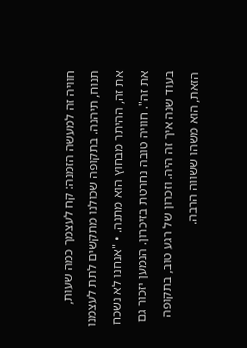חוויה זה למעשה הזמנה: קח לעצמך כמה שעות, תנוח, תיהנה. בתקופה שכולנו מתקשים לתת לעצמנו את זה, ההיתר מבחוץ הוא מתנה. • "אנחנו לא נשכח את זה". חוויה טובה נחרטת בזיכרון. הנמען יזכור גם בעוד שנה איך זה היה. וזכרון של רגע טוב, בתקופה הזאת, הוא משהו ששווה הרבה.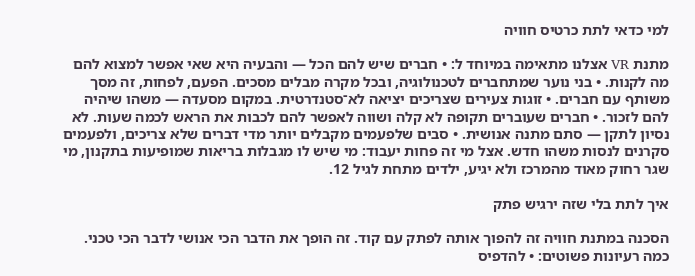למי כדאי לתת כרטיס חוויה

מתנת VR אצלנו מתאימה במיוחד ל: • חברים שיש להם הכל — והבעיה היא שאי אפשר למצוא להם מה לקנות. • בני נוער שמתחברים לטכנולוגיה, ובכל מקרה מבלים מסכים. הפעם, לפחות, זה מסך משותף עם חברים. • זוגות צעירים שצריכים יציאה לא־סטנדרטית. במקום מסעדה — משהו שיהיה להם לזכור. • חברים שעוברים תקופה לא קלה ושווה לאפשר להם לכבות את הראש לכמה שעות. לא נסיון לתקן — סתם מתנה אנושית. • סבים שלפעמים מקבלים יותר מדי דברים שלא צריכים, ולפעמים סקרנים לנסות משהו חדש. אצל מי זה פחות יעבוד: מי שיש לו מגבלות בריאות שמופיעות בתקנון, מי שגר רחוק מאוד מהמרכז ולא יגיע, ילדים מתחת לגיל 12.

איך לתת בלי שזה ירגיש פתק

הסכנה במתנת חוויה זה להפוך אותה לפתק עם קוד. זה הופך את הדבר הכי אנושי לדבר הכי טכני. כמה רעיונות פשוטים: • להדפיס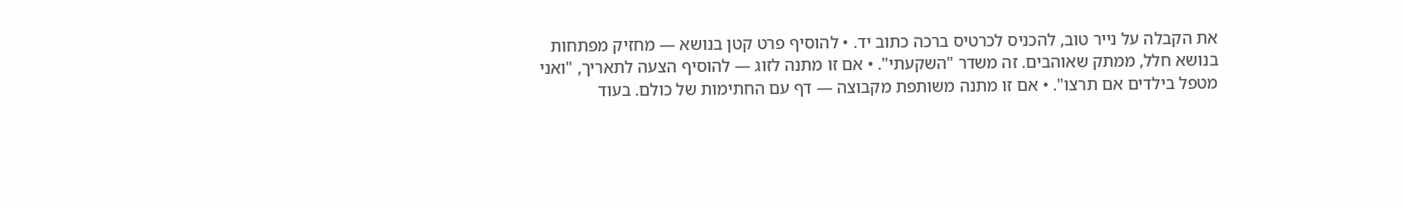את הקבלה על נייר טוב, להכניס לכרטיס ברכה כתוב יד. • להוסיף פרט קטן בנושא — מחזיק מפתחות בנושא חלל, ממתק שאוהבים. זה משדר "השקעתי". • אם זו מתנה לזוג — להוסיף הצעה לתאריך, "ואני מטפל בילדים אם תרצו". • אם זו מתנה משותפת מקבוצה — דף עם החתימות של כולם. בעוד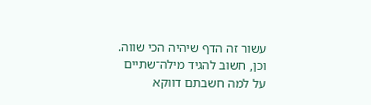עשור זה הדף שיהיה הכי שווה. וכן, חשוב להגיד מילה־שתיים על למה חשבתם דווקא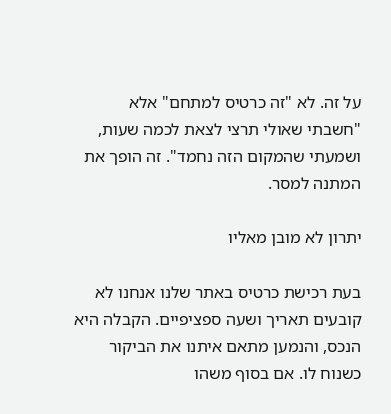על זה. לא "זה כרטיס למתחם" אלא "חשבתי שאולי תרצי לצאת לכמה שעות, ושמעתי שהמקום הזה נחמד". זה הופך את המתנה למסר.

יתרון לא מובן מאליו

בעת רכישת כרטיס באתר שלנו אנחנו לא קובעים תאריך ושעה ספציפיים. הקבלה היא הנכס, והנמען מתאם איתנו את הביקור כשנוח לו. אם בסוף משהו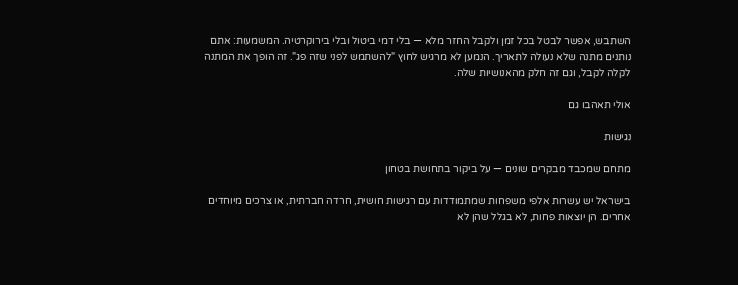השתבש, אפשר לבטל בכל זמן ולקבל החזר מלא — בלי דמי ביטול ובלי בירוקרטיה. המשמעות: אתם נותנים מתנה שלא נעולה לתאריך. הנמען לא מרגיש לחוץ "להשתמש לפני שזה פג". זה הופך את המתנה לקלה לקבל, וגם זה חלק מהאנושיות שלה.

אולי תאהבו גם

נגישות

מתחם שמכבד מבקרים שונים — על ביקור בתחושת בטחון

בישראל יש עשרות אלפי משפחות שמתמודדות עם רגישות חושית, חרדה חברתית, או צרכים מיוחדים אחרים. הן יוצאות פחות, לא בגלל שהן לא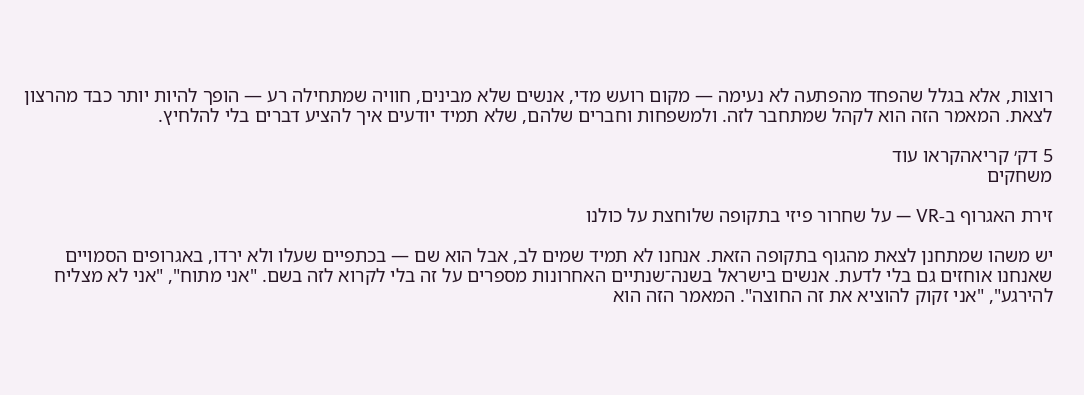רוצות, אלא בגלל שהפחד מהפתעה לא נעימה — מקום רועש מדי, אנשים שלא מבינים, חוויה שמתחילה רע — הופך להיות יותר כבד מהרצון לצאת. המאמר הזה הוא לקהל שמתחבר לזה. ולמשפחות וחברים שלהם, שלא תמיד יודעים איך להציע דברים בלי להלחיץ.

5 דק׳ קריאהקראו עוד
משחקים

זירת האגרוף ב-VR — על שחרור פיזי בתקופה שלוחצת על כולנו

יש משהו שמתחנן לצאת מהגוף בתקופה הזאת. אנחנו לא תמיד שמים לב, אבל הוא שם — בכתפיים שעלו ולא ירדו, באגרופים הסמויים שאנחנו אוחזים גם בלי לדעת. אנשים בישראל בשנה־שנתיים האחרונות מספרים על זה בלי לקרוא לזה בשם. "אני מתוח", "אני לא מצליח להירגע", "אני זקוק להוציא את זה החוצה". המאמר הזה הוא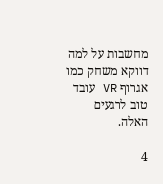מחשבות על למה דווקא משחק כמו אגרוף VR עובד טוב לרגעים האלה.

4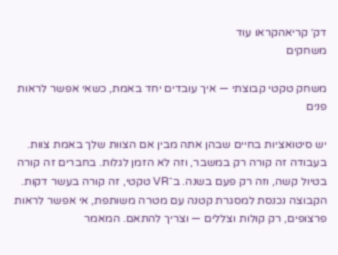דק׳ קריאהקראו עוד
משחקים

משחק טקטי קבוצתי — איך עובדים יחד באמת, כשאי אפשר לראות פנים

יש סיטואציות בחיים שבהן אתה מבין אם הצוות שלך באמת צוות. בעבודה זה קורה רק במשבר, וזה לא הזמן לגלות. בחברים זה קורה בטיול קשה, וזה רק פעם בשנה. ב־VR טקטי, זה קורה בעשר דקות. הקבוצה נכנסת למסגרת קטנה עם מטרה משותפת, אי אפשר לראות פרצופים, רק קולות וצללים — וצריך להתאם. המאמר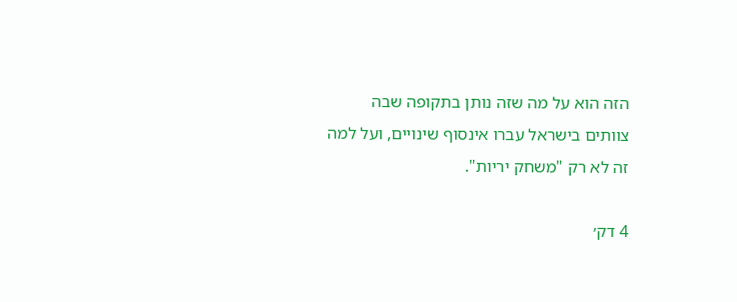הזה הוא על מה שזה נותן בתקופה שבה צוותים בישראל עברו אינסוף שינויים, ועל למה זה לא רק "משחק יריות".

4 דק׳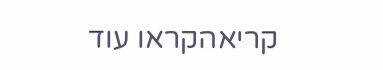קריאהקראו עוד